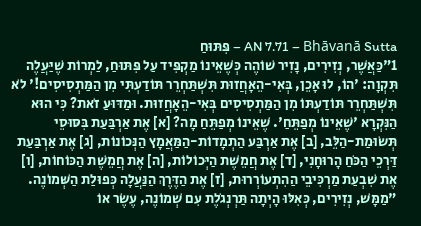AN 7.71 – Bhāvanā Sutta – פִּתּוּחַ
1"כַּאֲשֶׁר, נְזִירִים, נָזִיר שׁוֹהֶה כְּשֶׁאֵינוֹ מַקְפִּיד עַל פִּתּוּחַ, לַמְרוֹת שֶׁיַּעֲלֶה תִּקְוָה: 'הוֹ, לוּ אָכֵן, בְּאִי-הֵאָחֲזוּת תִּשְׁתַּחְרֵר תּוֹדַעְתִּי מִן הַמַּתְסִיסִים!' לֹא תִּשְׁתַּחְרֵר תּוֹדַעְתּוֹ מִן הַמַּתְסִיסִים בְּאִי-הֵאָחֲזוּת. וּמַדּוּעַ זֹאת? כִּי הוּא הַנִּקְרָא 'שֶׁאֵינוֹ מְפַתֵּחַ'. שֶׁאֵינוֹ מְפַתֵּחַ מָה? [א] אֶת אַרְבַּעַת בִּסּוּסֵי תְּשׂוּמַת-הַלֵּב, [ב] אֶת אַרְבַּע הַתְמָדוֹת-הַמַּאֲמָץ הַנְּכוֹנוֹת, [ג] אֶת אַרְבַּעַת דַּרְכֵי הַכֹּחַ הָרוּחָנִי, [ד] אֶת חֲמֵשֶׁת הַיְּכוֹלוֹת, [ה] אֶת חֲמֵשֶׁת הַכּוֹחוֹת, [ו] אֶת שִׁבְעַת מַרְכִּיבֵי הַהִתְעוֹרְרוּת, [ז] אֶת הַדֶּרֶךְ הַנַּעֲלָה כְּפוּלַת הַשְּׁמוֹנֶה.
"מַמָּשׁ, נְזִירִים, כְּאִלּוּ הָיְתָה תַּרְנְגֹלֶת עִם שְׁמוֹנֶה, עֶשֶׂר אוֹ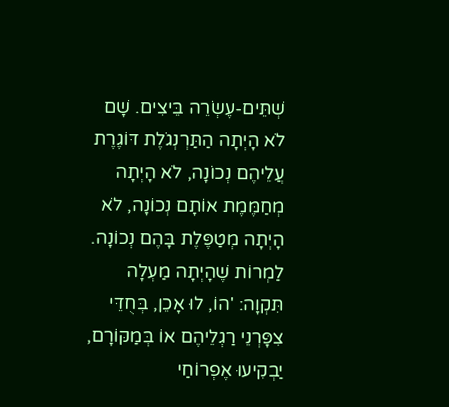שְׁתֵּים-עֶשְׂרֵה בֵּיצִים. שָׁם לֹא הָיְתָה הַתַּרְנְגֹלֶת דּוֹגֶרֶת עֲלֵיהֶם נְכוֹנָה, לֹא הָיְתָה מְחַמֶּמֶת אוֹתָם נְכוֹנָה, לֹא הָיְתָה מְטַפֶּלֶת בָּהֶם נְכוֹנָה. לַמְרוֹת שֶׁהָיְתָה מַעְלָה תִּקְוָה: 'הוֹ, לוּ אָכֵן, בְּחֻדֵּי צִפָּרְנֵי רַגְלֵיהֶם אוֹ בְּמַקּוֹרָם, יַבְקִיעוּ אֶפְרוֹחַי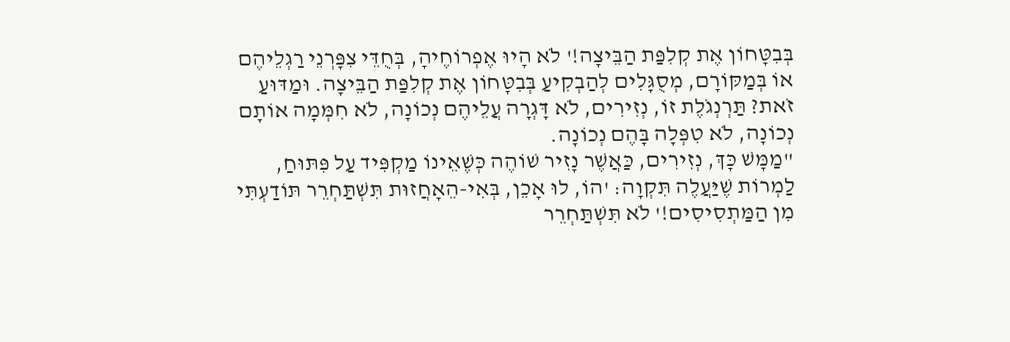בְּבִטָּחוֹן אֶת קְלִפַּת הַבֵּיצָה!' לֹא הָיוּ אֶפְרוֹחֶיהָ, בְּחֻדֵּי צִפָּרְנֵי רַגְלֵיהֶם אוֹ בְּמַקּוֹרָם, מְסֻגָּלִים לְהַבְקִיעַ בְּבִטָּחוֹן אֶת קְלִפַּת הַבֵּיצָה. וּמַדּוּעַ זֹאת? תַּרְנְגֹלֶת זוֹ, נְזִירִים, לֹא דָּגְרָה עֲלֵיהֶם נְכוֹנָה, לֹא חִמְּמָה אוֹתָם נְכוֹנָה, לֹא טִפְּלָה בָּהֶם נְכוֹנָה.
"מַמָּשׁ כָּךְ, נְזִירִים, כַּאֲשֶׁר נָזִיר שׁוֹהֶה כְּשֶׁאֵינוֹ מַקְפִּיד עַל פִּתּוּחַ, לַמְרוֹת שֶׁיַּעֲלֶה תִּקְוָה: 'הוֹ, לוּ אָכֵן, בְּאִי-הֵאָחֲזוּת תִּשְׁתַּחְרֵר תּוֹדַעְתִּי מִן הַמַּתְסִיסִים!' לֹא תִּשְׁתַּחְרֵר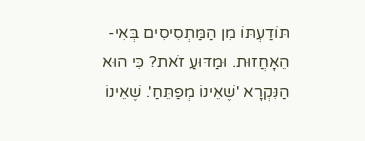תּוֹדַעְתּוֹ מִן הַמַּתְסִיסִים בְּאִי-הֵאָחֲזוּת. וּמַדּוּעַ זֹאת? כִּי הוּא הַנִּקְרָא 'שֶׁאֵינוֹ מְפַתֵּחַ'. שֶׁאֵינוֹ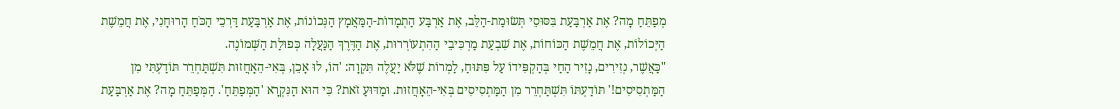מְפַתֵּחַ מָה? אֶת אַרְבַּעַת בִּסּוּסֵי תְּשׂוּמַת-הַלֵּב, אֶת אַרְבַּע הַתְמָדוֹת-הַמַּאֲמָץ הַנְּכוֹנוֹת, אֶת אַרְבַּעַת דַּרְכֵי הַכֹּחַ הָרוּחָנִי, אֶת חֲמֵשֶׁת הַיְּכוֹלוֹת, אֶת חֲמֵשֶׁת הַכּוֹחוֹת, אֶת שִׁבְעַת מַרְכִּיבֵי הַהִתְעוֹרְרוּת, אֶת הַדֶּרֶךְ הַנַּעֲלָה כְּפוּלַת הַשְּׁמוֹנֶה.
"כַּאֲשֶׁר, נְזִירִים, נָזִיר הַחַי בְּהַקְפִּידוֹ עַל פִּתּוּחַ, לַמְרוֹת שֶׁלֹּא יַעֲלֶה תִּקְוָה: 'הוֹ, לוּ אָכֵן, בְּאִי-הֵאָחֲזוּת תִּשְׁתַּחְרֵר תּוֹדַעְתִּי מִן הַמַּתְסִיסִים!' תּוֹדַעְתּוֹ תִּשְׁתַּחְרֵר מִן הַמַּתְסִיסִים בְּאִי-הֵאָחֲזוּת. וּמַדּוּעַ זֹאת? כִּי הוּא הַנִּקְרָא 'הַמְּפַתֵּחַ'. הַמְּפַתֵּחַ מָה? אֶת אַרְבַּעַת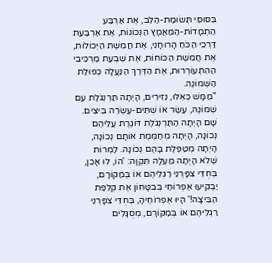בִּסּוּסֵי תְּשׂוּמַת-הַלֵּב, אֶת אַרְבַּע הַתְמָדוֹת-הַמַּאֲמָץ הַנְּכוֹנוֹת, אֶת אַרְבַּעַת דַּרְכֵי הַכֹּחַ הָרוּחָנִי, אֶת חֲמֵשֶׁת הַיְּכוֹלוֹת, אֶת חֲמֵשֶׁת הַכּוֹחוֹת, אֶת שִׁבְעַת מַרְכִּיבֵי הַהִתְעוֹרְרוּת, אֶת הַדֶּרֶךְ הַנַּעֲלָה כְּפוּלַת הַשְּׁמוֹנֶה.
"מַמָּשׁ כְּאִלּוּ, נְזִירִים, הָיְתָה תַּרְנְגֹלֶת עִם שְׁמוֹנֶה, עֶשֶׂר אוֹ שְׁתֵּים-עֶשְׂרֵה בֵּיצִים. שָׁם הָיְתָה הַתַּרְנְגֹלֶת דּוֹגֶרֶת עֲלֵיהֶם נְכוֹנָה, הָיְתָה מְחַמֶּמֶת אוֹתָם נְכוֹנָה, הָיְתָה מְטַפֶּלֶת בָּהֶם נְכוֹנָה. לַמְרוֹת שֶׁלֹא הָיְתָה מַעְלָה תִּקְוָה: 'הוֹ, לוּ אָכֵן, בְּחֻדֵּי צִפָּרְנֵי רַגְלֵיהֶם אוֹ בְּמַקּוֹרָם, יַבְקִיעוּ אֶפְרוֹחַי בְּבִטָּחוֹן אֶת קְלִפַּת הַבֵּיצָה!' הָיוּ אֶפְרוֹחֶיהָ, בְּחֻדֵּי צִפָּרְנֵי רַגְלֵיהֶם אוֹ בְּמַקּוֹרָם, מְסֻגָּלִים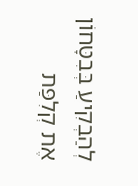לְהַבְקִיעַ בְּבִטָּחוֹן אֶת קְלִפַּת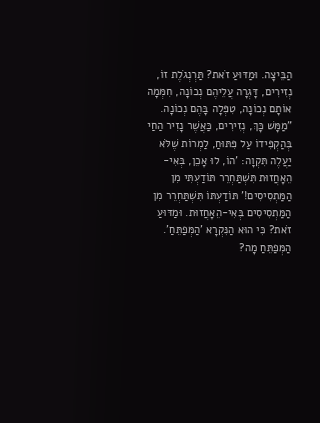הַבֵּיצָה. וּמַדּוּעַ זֹאת? תַּרְנְגֹלֶת זוֹ, נְזִירִים, דָּגְרָה עֲלֵיהֶם נְכוֹנָה, חִמְּמָה אוֹתָם נְכוֹנָה, טִפְּלָה בָּהֶם נְכוֹנָה.
"מַמָּשׁ כָּךְ, נְזִירִים, כַּאֲשֶׁר נָזִיר הַחַי בְּהַקְפִּידוֹ עַל פִּתּוּחַ, לַמְרוֹת שֶׁלֹּא יַעֲלֶה תִּקְוָה: 'הוֹ, לוּ אָכֵן, בְּאִי-הֵאָחֲזוּת תִּשְׁתַּחְרֵר תּוֹדַעְתִּי מִן הַמַּתְסִיסִים!' תּוֹדַעְתּוֹ תִּשְׁתַּחְרֵר מִן הַמַּתְסִיסִים בְּאִי-הֵאָחֲזוּת. וּמַדּוּעַ זֹאת? כִּי הוּא הַנִּקְרָא 'הַמְּפַתֵּחַ'. הַמְּפַתֵּחַ מָה?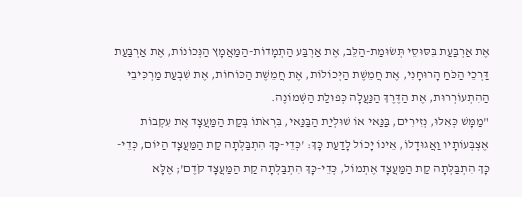אֶת אַרְבַּעַת בִּסּוּסֵי תְּשׂוּמַת-הַלֵּב, אֶת אַרְבַּע הַתְמָדוֹת-הַמַּאֲמָץ הַנְּכוֹנוֹת, אֶת אַרְבַּעַת דַּרְכֵי הַכֹּחַ הָרוּחָנִי, אֶת חֲמֵשֶׁת הַיְּכוֹלוֹת, אֶת חֲמֵשֶׁת הַכּוֹחוֹת, אֶת שִׁבְעַת מַרְכִּיבֵי הַהִתְעוֹרְרוּת, אֶת הַדֶּרֶךְ הַנַּעֲלָה כְּפוּלַת הַשְּׁמוֹנֶה.
"מַמָּשׁ כְּאִלּוּ, נְזִירִים, בַּנַּאי אוֹ שׁוּלְיַת הַבַּנַּאי, בִּרְאֹתוֹ בְּקַת הַמַּעֲצָד אֶת עִקְבוֹת אֶצְבְּעוֹתָיו וַאֲגוּדָלוֹ, אֵינוֹ יָכוֹל לָדַעַת כָּךְ: 'כְּדֵי-כָּךְ הִתְבַּלְּתָה קַת הַמַּעֲצָד הַיּוֹם, כְּדֵי-כָּךְ הִתְבַּלְּתָה קַת הַמַּעֲצָד אֶתְמוֹל, כְּדֵי-כָּךְ הִתְבַּלְּתָה קַת הַמַּעֲצָד קֹדֶם'; אֶלָּא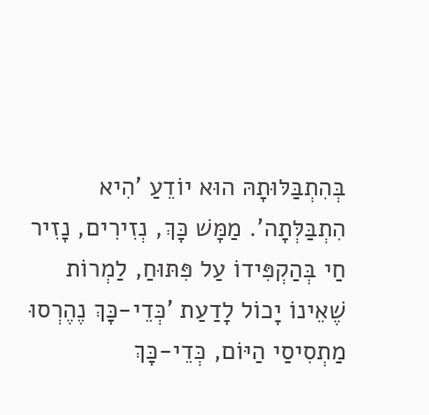בְּהִתְבַּלּוּתָהּ הוּא יוֹדֵעַ 'הִיא הִתְבַּלְּתָה'. מַמָּשׁ כָּךְ, נְזִירִים, נָזִיר חַי בְּהַקְפִּידוֹ עַל פִּתּוּחַ, לַמְרוֹת שֶׁאֵינוֹ יָכוֹל לָדַעַת 'כְּדֵי-כָּךְ נֶהֶרְסוּ מַתְסִיסַי הַיּוֹם, כְּדֵי-כָּךְ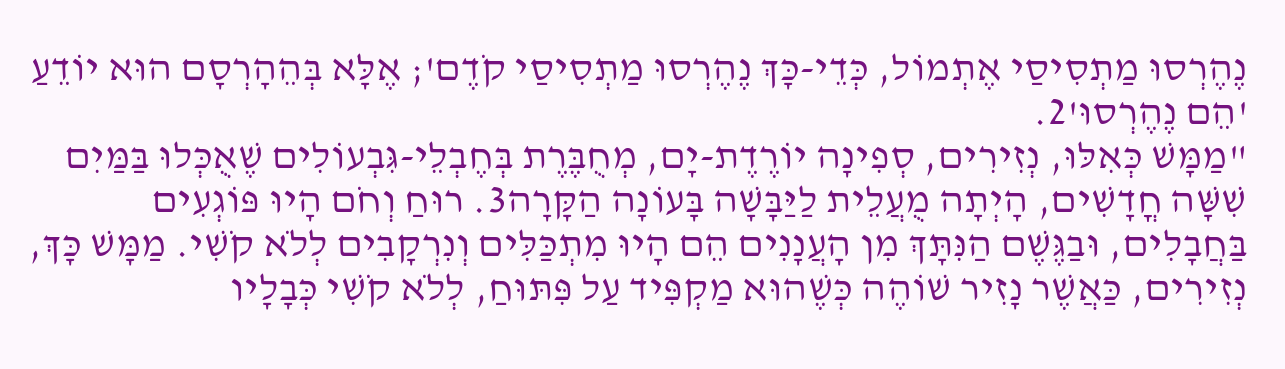נֶהֶרְסוּ מַתְסִיסַי אֶתְמוֹל, כְּדֵי-כָּךְ נֶהֶרְסוּ מַתְסִיסַי קֹדֶם'; אֶלָּא בְּהֵהָרְסָם הוּא יוֹדֵעַ 'הֵם נֶהֶרְסוּ'2.
"מַמָּשׁ כְּאִלּוּ, נְזִירִים, סְפִינָה יוֹרֶדֶת-יָם, מְחֻבֶּרֶת בְּחֶבְלֵי-גִּבְעוֹלִים שֶׁאֻכְּלוּ בַּמַּיִם שִׁשָּׁה חֳדָשִׁים, הָיְתָה מֻעֲלֵית לַיַּבָּשָׁה בָּעוֹנָה הַקָּרָה3. רוּחַ וְחֹם הָיוּ פּוֹגְעִים בַּחֲבָלִים, וּבַגֶּשֶׁם הַנִּתָּךְ מִן הָעֲנָנִים הֵם הָיוּ מִתְכַּלִּים וְנִרְקָבִים לְלֹא קֹשִׁי. מַמָּשׁ כָּךְ, נְזִירִים, כַּאֲשֶׁר נָזִיר שׁוֹהֶה כְּשֶׁהוּא מַקְפִּיד עַל פִּתּוּחַ, לְלֹא קֹשִׁי כְּבָלָיו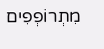מִתְרוֹפְפִים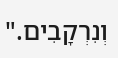וְנִרְקָבִים."